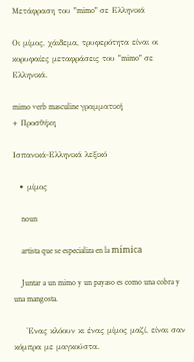Μετάφραση του "mimo" σε Ελληνικά

Οι μίμος, χάιδεμα, τρυφερότητα είναι οι κορυφαίες μεταφράσεις του "mimo" σε Ελληνικά.

mimo verb masculine γραμματική
+ Προσθήκη

Ισπανικά-Ελληνικά λεξικό

  • μίμος

    noun

    artista que se especializa en la mímica

    Juntar a un mimo y un payaso es como una cobra y una mangosta.

    'Ενας κλόουν κι ένας μίμος μαζί, είναι σαν κόμπρα με μαγκούστα.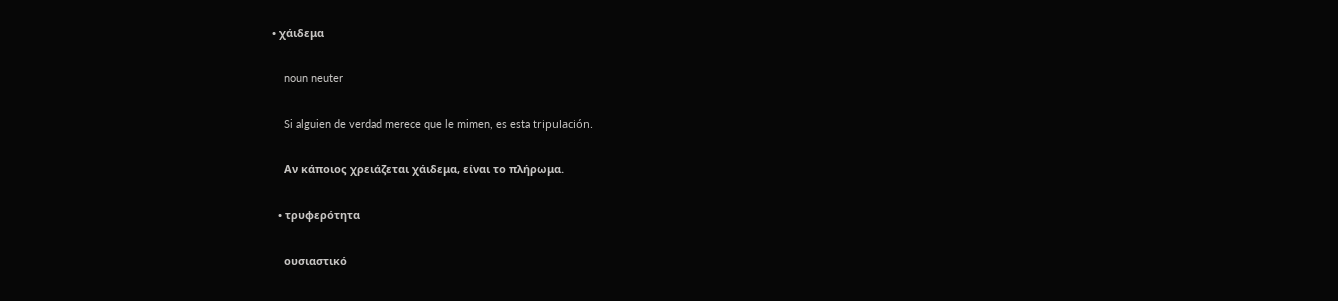• χάιδεμα

    noun neuter

    Si alguien de verdad merece que le mimen, es esta tripulación.

    Αν κάποιος χρειάζεται χάιδεμα, είναι το πλήρωμα.

  • τρυφερότητα

    ουσιαστικό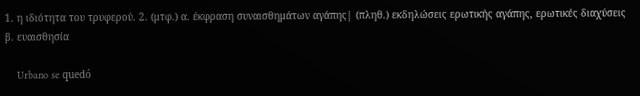1. η ιδιότητα του τρυφερού. 2. (μτφ.) α. έκφραση συναισθημάτων αγάπης| (πληθ.) εκδηλώσεις ερωτικής αγάπης, ερωτικές διαχύσεις β. ευαισθησία

    Urbano se quedó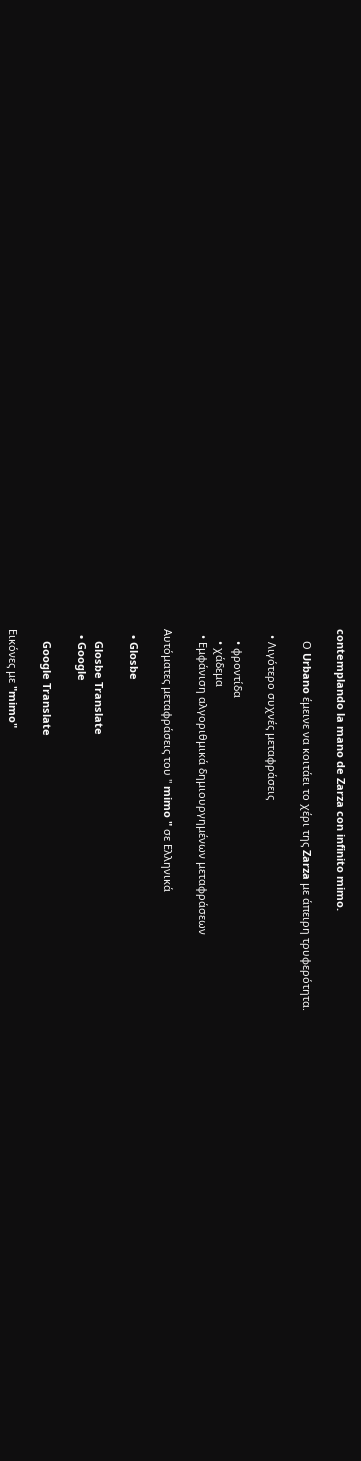contemplando la mano de Zarza con infinito mimo.

    Ο Urbano έμεινε να κοιτάει το χέρι της Zarza με άπειρη τρυφερότητα.

  • Λιγότερο συχνές μεταφράσεις

    • φροντίδα
    • χάδεμα
  • Εμφάνιση αλγοριθμικά δημιουργημένων μεταφράσεων

Αυτόματες μεταφράσεις του " mimo " σε Ελληνικά

  • Glosbe

    Glosbe Translate
  • Google

    Google Translate

Εικόνες με "mimo"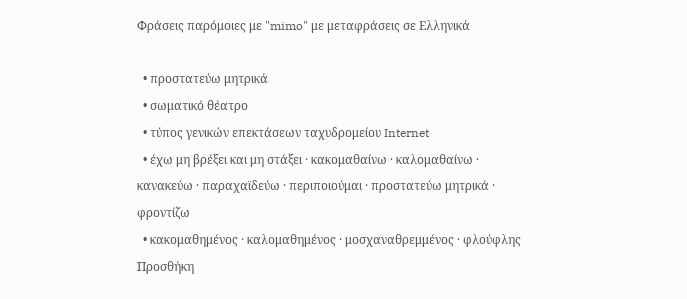Φράσεις παρόμοιες με "mimo" με μεταφράσεις σε Ελληνικά

  • προστατεύω μητρικά
  • σωματικό θέατρο
  • τύπος γενικών επεκτάσεων ταχυδρομείου Internet
  • έχω μη βρέξει και μη στάξει · κακομαθαίνω · καλομαθαίνω · κανακεύω · παραχαϊδεύω · περιποιούμαι · προστατεύω μητρικά · φροντίζω
  • κακομαθημένος · καλομαθημένος · μοσχαναθρεμμένος · φλούφλης
Προσθήκη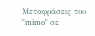Μεταφράσεις του "mimo" σε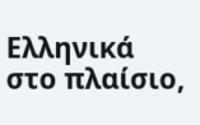Ελληνικά στο πλαίσιο,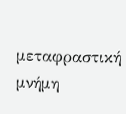μεταφραστική μνήμη